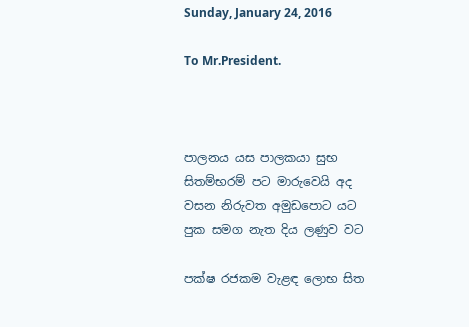Sunday, January 24, 2016

To Mr.President.



පාලනය යස පාලකයා සුභ
සිතම්භරම් පට මාරුවෙයි අද
වසන නිරුවත අමුඩපොට යට
පුක සමග නැත දිය ලණුව වට

පක්ෂ රජකම වැළඳ ලොභ සිත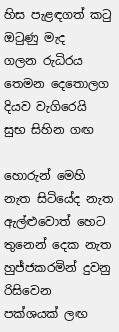හිස පැළඳගත් කටු ඔටුණු මැද
ගලන රුධිරය තෙමන දෙතොලග
දියව වැගිරෙයි සුභ සිහින ගඟ

හොරුන් මෙහි නැත සිටියේද නැත
ඇල්ළුවොත් හෙට තුනෙන් දෙක නැත
හුජ්ජකරමින් දුවනු රිසිවෙන
පක්ශයක් ලඟ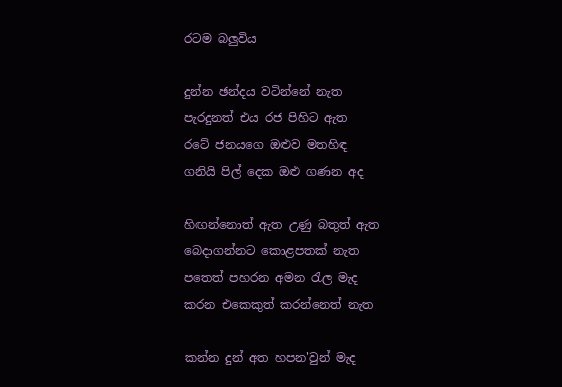රටම බලුවිය

දුන්න ඡන්දය වටින්නේ නැත
පැරදුනත් එය රජ පිහිට ඇත
රටේ ජනයගෙ ඔළුව මතහිඳ
ගනියි පිල් දෙක ඔළු ගණන අද

හිඟන්නොත් ඇත උණු බතුත් ඇත
බෙදාගන්නට කොළපතක් නැත
පතෙත් පහරන අමන රැල මැද
කරන එකෙකුත් කරන්නෙත් නැත

කන්න දුන් අත හපන'වුන් මැද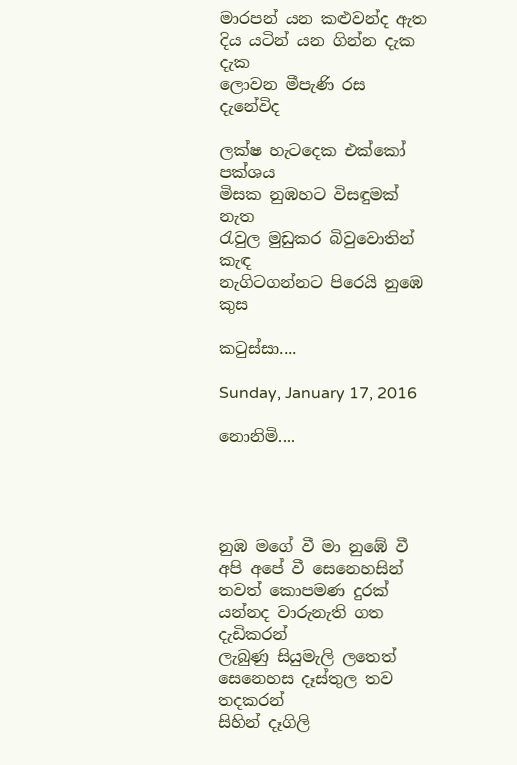මාරපන් යන කළුවන්ද ඇත
දිය යටින් යන ගින්න දැක දැක
ලොවන මීපැණි රස දැනේවිද

ලක්ෂ හැටදෙක එක්කෝ පක්ශය
මිසක නුඹහට විසඳුමක් නැත
රැවුල මුඩුකර බිවුවොතින් කැඳ
නැගිටගන්නට පිරෙයි නුඹෙ කුස

කටුස්සා....

Sunday, January 17, 2016

නොනිමි....




නුඹ මගේ වී මා නුඹේ වී අපි අපේ වී සෙනෙහසින්
තවත් කොපමණ දුරක් යන්නද වාරුනැති ගත දැඩිකරන්
ලැබුණු සියුමැලි ලතෙත් සෙනෙහස දෑස්තුල තව තදකරන්
සිහින් දෑගිලි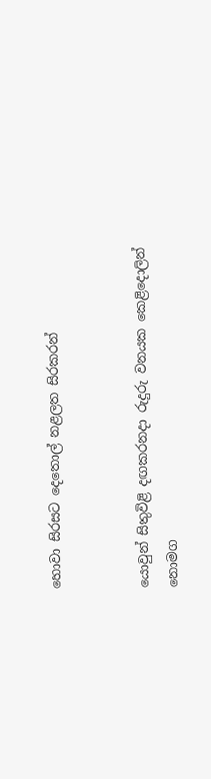හොවා සිරසට දෙතොල් නළලත සිරකරන්


යොවුන් සිතුවිළි දඟකරනදා රුදුරු වනයක කෙළිදොලින්
නොමග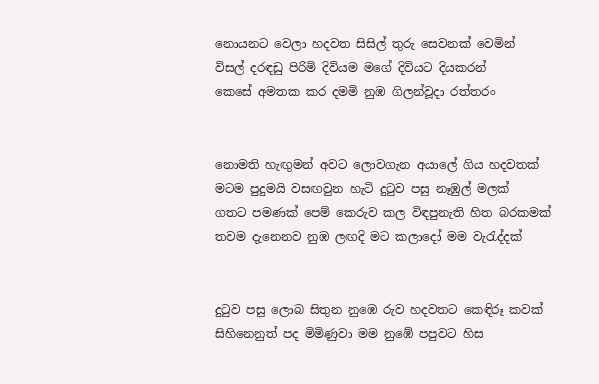නොයනට වෙලා හදවත සිසිල් තුරු සෙවනක් වෙමින්
විසල් දරඳඩු පිරිමි දිවියම මගේ දිවියට දියකරන්
කෙසේ අමතක කර දමමි නුඹ ගිලන්වූදා රත්තරං


නොමති හැඟුමන් අවට ලොවගැන අයාලේ ගිය හදවතක්
මටම පුදුමයි වසඟවුන හැටි දුටුව පසු නෑඹුල් මලක්
ගතට පමණක් පෙම් කෙරුව කල විඳපුනැති හිත බරකමක්
තවම දැනෙනව නුඹ ලඟදි මට කලාදෝ මම වැරැද්දක්


දුටුව පසු ලොබ සිතුන නුඹෙ රුව හදවතට කෙඳිරූ කවක්
සිහිනෙනුත් පද මිමිණුවා මම නුඹේ පපුවට හිස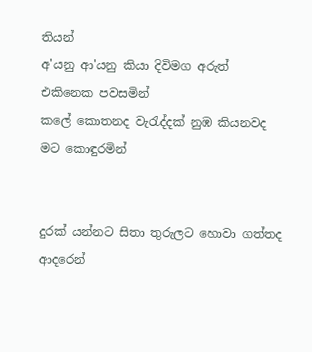තියන්
අ'යනු ආ'යනු කියා දිවිමග අරුත් එකිනෙක පවසමින්
කලේ කොතනද වැරැද්දක් නුඹ කියනවද මට කොඳුරමින්


දුරක් යන්නට සිතා තුරුලට හොවා ගත්තද ආදරෙන්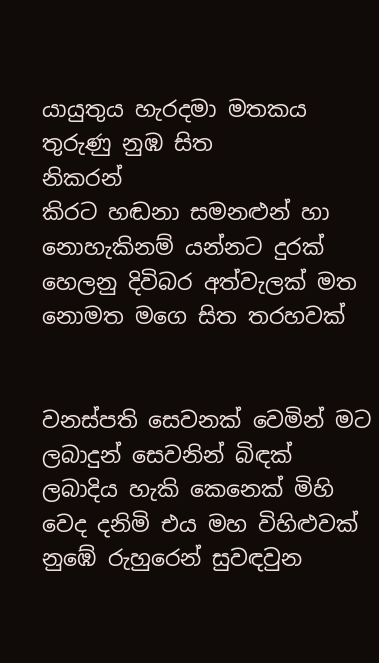යායුතුය හැරදමා මතකය තුරුණු නුඹ සිත
නිකරන්
කිරට හඬනා සමනළුන් හා නොහැකිනම් යන්නට දුරක්
හෙලනු දිවිබර අත්වැලක් මත නොමත මගෙ සිත තරහවක්


වනස්පති සෙවනක් වෙමින් මට ලබාදුන් සෙවනින් බිඳක්
ලබාදිය හැකි කෙනෙක් මිහි වෙද දනිමි එය මහ විහිළුවක්
නුඹේ රුහුරෙන් සුවඳවුන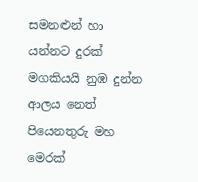සමනළුන් හා යන්නට දුරක්
මගකියයි නුඹ දුන්න ආලය නෙත් පියෙනතුරු මහ මෙරක්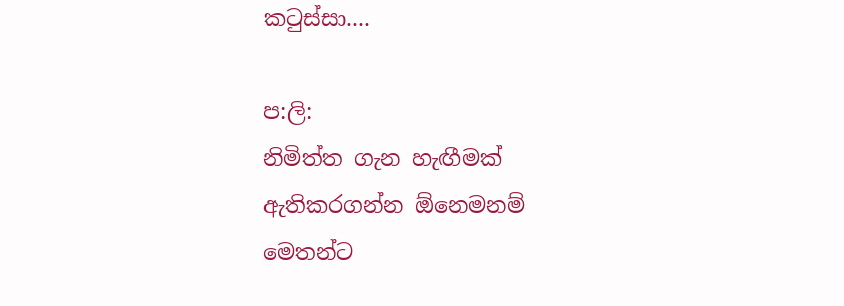කටුස්සා....

ප:ලි:
නිමිත්ත ගැන හැඟීමක් ඇතිකරගන්න ඕනෙමනම් මෙතන්ට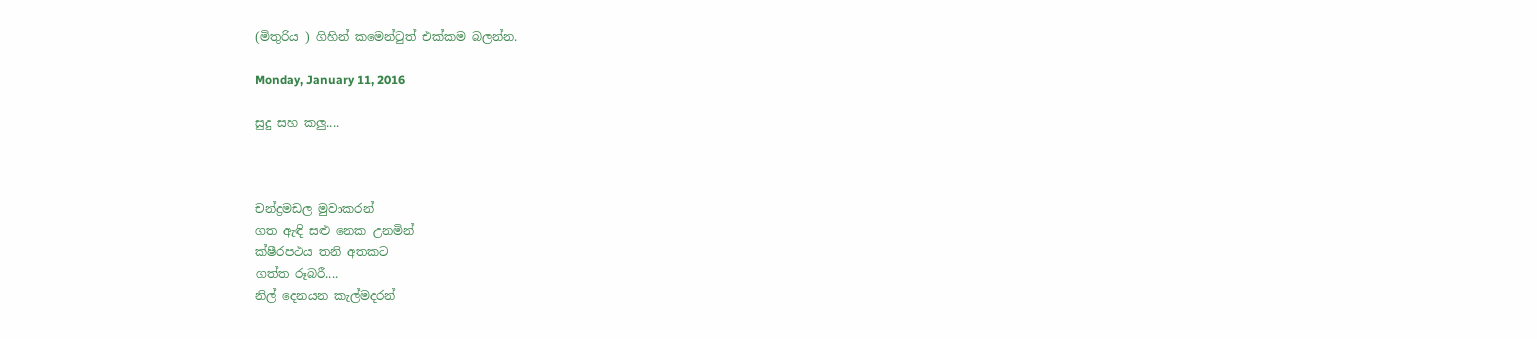(මිතුරිය ) ගිහින් කමෙන්ටුත් එක්කම බලන්න.

Monday, January 11, 2016

සුදු සහ කලු....



චන්ද්‍රමඩල මුවාකරන්
ගත ඇඳි සළු නෙක උනමින්
ක්ෂීරපථය තනි අතකට
ගත්ත රූබරී....
නිල් දෙනයන කැල්මදරන්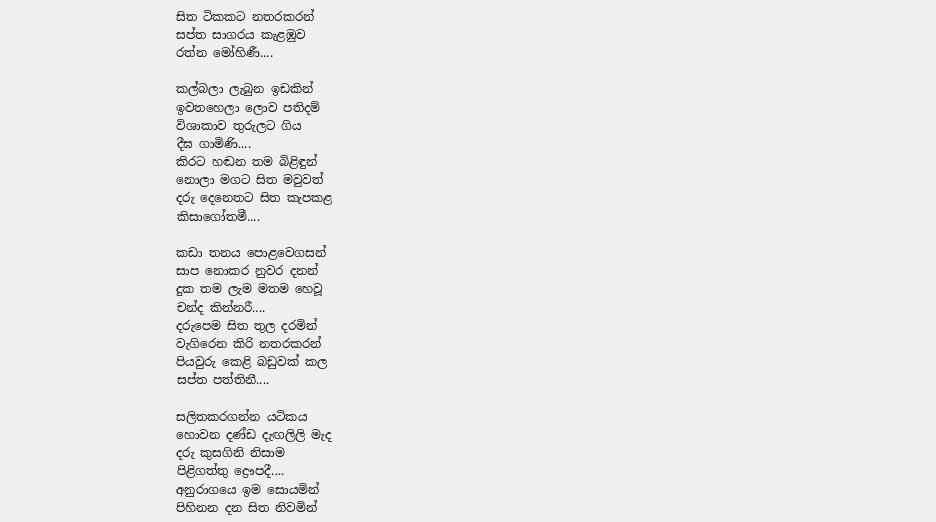සිත ටිකකට නතරකරන්
සප්ත සාගරය කැළඹුව
රත්න මෝහිණී....

කල්බලා ලැබුන ඉඩකින්
ඉවතහෙලා ලොව පතිදම්
විශාකාව තුරුලට ගිය
දීඝ ගාමිණි....
කිරට හඬන තම බිළිඳුන්
නොලා මගට සිත මවුවත්
දරු දෙනෙතට සිත කැපකළ
කිසාගෝතමී....

කඩා තනය පොළවෙගසන්
සාප නොකර නුවර දනන්
දුක තම ලැම මතම හෙවූ
චන්ද කින්නරී....
දරුපෙම සිත තුල දරමින්
වැගිරෙන කිරි නතරකරන්
පියවුරු කෙළි බඩුවක් කල
සප්ත පත්තිනී....

සලිතකරගන්න යටිකය
හොවන දණ්ඩ දැඟලිලි මැද
දරු කුසගිනි නිසාම
පිළිගත්තු ද්‍රෞපදී....
අනුරාගයෙ ඉම සොයමින්
පිහිනන දන සිත නිවමින්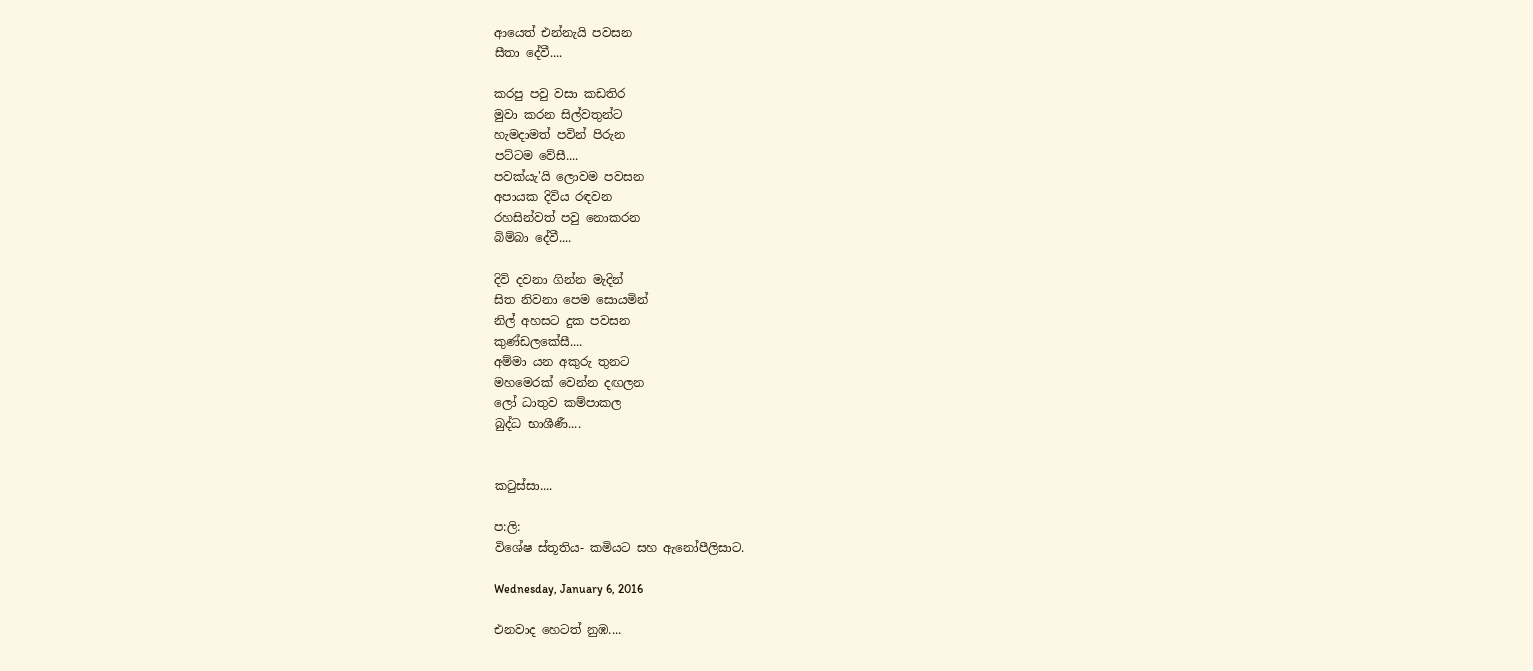ආයෙත් එන්නැයි පවසන
සීතා දේවී....

කරපු පවු වසා කඩතිර
මුවා කරන සිල්වතුන්ට
හැමදාමත් පවින් පිරුන
පට්ටම වේසී....
පවක්යැ'යි ලොවම පවසන
අපායක දිවිය රඳවන
රහසින්වත් පවු නොකරන
බිම්බා දේවී....

දිවි දවනා ගින්න මැදින්
සිත නිවනා පෙම සොයමින්
නිල් අහසට දුක පවසන
කුණ්ඩලකේසී....
අම්මා යන අකුරු තුනට
මහමෙරක් වෙන්න දඟලන
ලෝ ධාතුව කම්පාකල
බුද්ධ භාශීණී....


කටුස්සා....

ප:ලි:
විශේෂ ස්තූතිය- කමියට සහ ඇනෝපීලිසාට.

Wednesday, January 6, 2016

එනවාද හෙටත් නුඹ....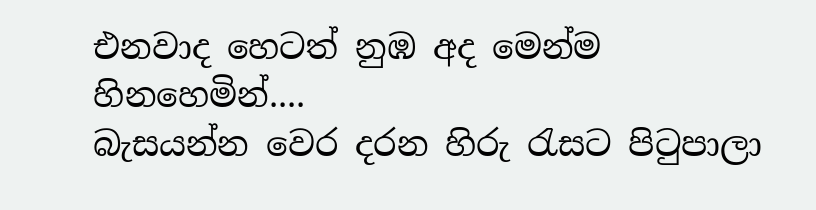එනවාද හෙටත් නුඹ අද මෙන්ම
හිනහෙමින්....
බැසයන්න වෙර දරන හිරු රැසට පිටුපාලා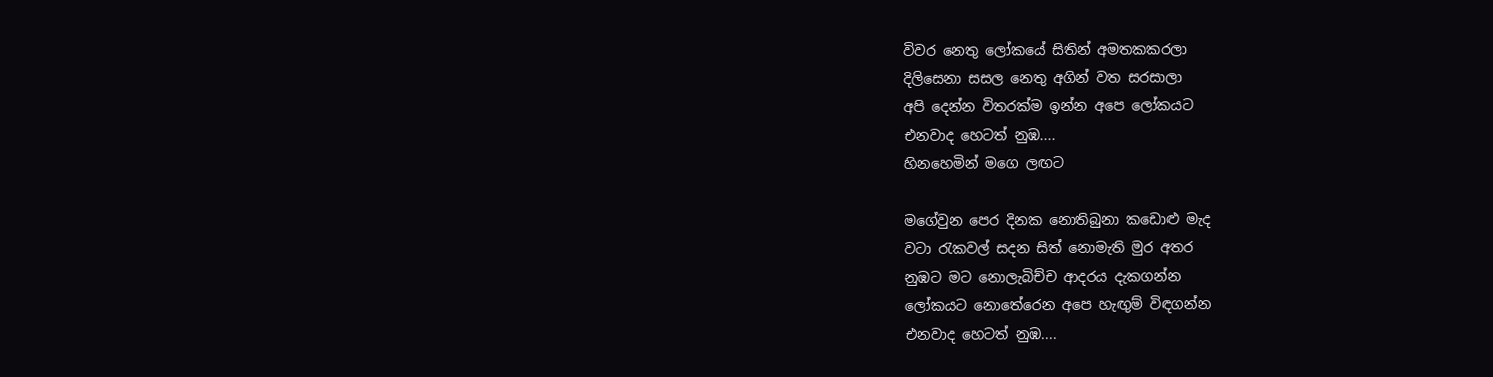විවර නෙතු ලෝකයේ සිතින් අමතකකරලා
දිලිසෙනා සසල නෙතු අගින් වත සරසාලා
අපි දෙන්න විතරක්ම ඉන්න අපෙ ලෝකයට
එනවාද හෙටත් නුඹ....
හිනහෙමින් මගෙ ලඟට

මගේවුන පෙර දිනක නොතිබුනා කඩොළු මැද
වටා රැකවල් සදන සිත් නොමැති මුර අතර
නුඹට මට නොලැබිච්ච ආදරය දැකගන්න
ලෝකයට නොතේරෙන අපෙ හැඟුම් විඳගන්න
එනවාද හෙටත් නුඹ....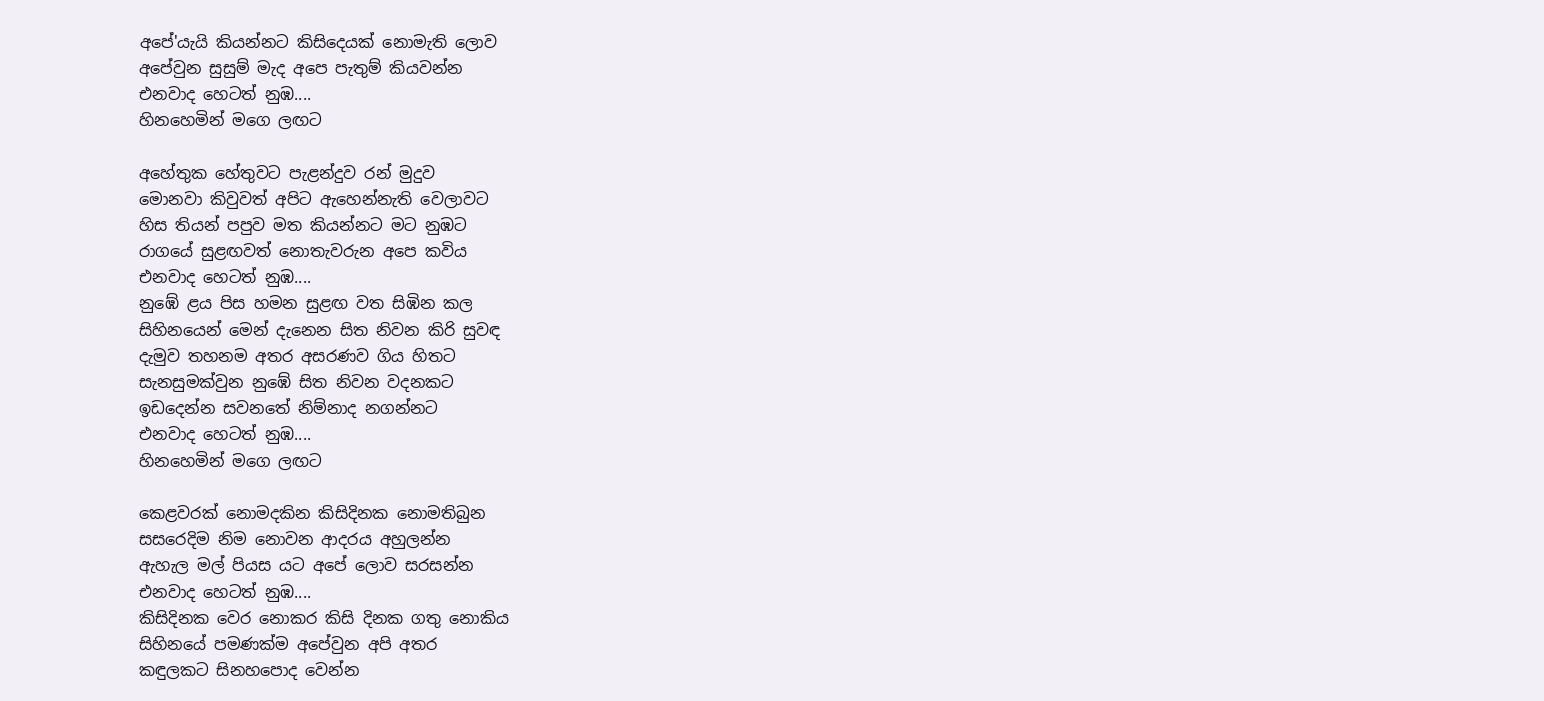අපේ'යැයි කියන්නට කිසිදෙයක් නොමැති ලොව
අපේවුන සුසුම් මැද අපෙ පැතුම් කියවන්න
එනවාද හෙටත් නුඹ....
හිනහෙමින් මගෙ ලඟට

අහේතුක හේතුවට පැළන්දුව රන් මුදුව
මොනවා කිවුවත් අපිට ඇහෙන්නැති වෙලාවට
හිස තියන් පපුව මත කියන්නට මට නුඹට
රාගයේ සුළඟවත් නොතැවරුන අපෙ කවිය
එනවාද හෙටත් නුඹ....
නුඹේ ළය පිස හමන සුළඟ වත සිඹින කල
සිහිනයෙන් මෙන් දැනෙන සිත නිවන කිරි සුවඳ
දැමුව තහනම අතර අසරණව ගිය හිතට
සැනසුමක්වුන නුඹේ සිත නිවන වදනකට
ඉඩදෙන්න සවනතේ නිම්නාද නගන්නට
එනවාද හෙටත් නුඹ....
හිනහෙමින් මගෙ ලඟට

කෙළවරක් නොමදකින කිසිදිනක නොමතිබුන
සසරෙදිම නිම නොවන ආදරය අහුලන්න
ඇහැල මල් පියස යට අපේ ලොව සරසන්න
එනවාද හෙටත් නුඹ....
කිසිදිනක වෙර නොකර කිසි දිනක ගතු නොකිය
සිහිනයේ පමණක්ම අපේවුන අපි අතර
කඳුලකට සිනහපොද වෙන්න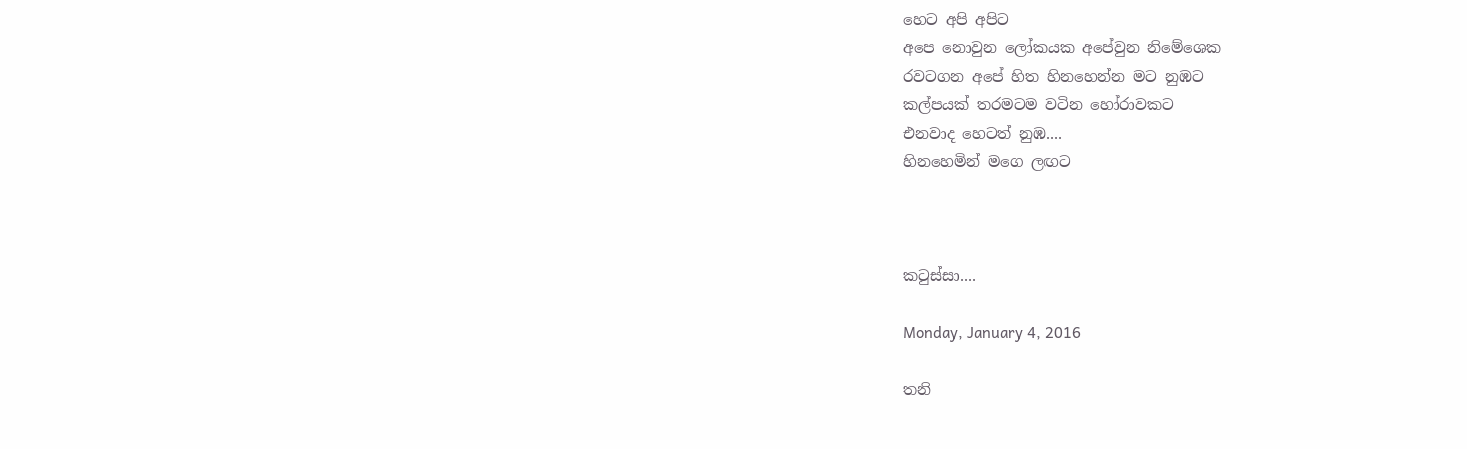හෙට අපි අපිට
අපෙ නොවුන ලෝකයක අපේවුන නිමේශෙක
රවටගන අපේ හිත හිනහෙන්න මට නුඹට
කල්පයක් තරමටම වටින හෝරාවකට
එනවාද හෙටත් නුඹ....
හිනහෙමින් මගෙ ලඟට



කටුස්සා....

Monday, January 4, 2016

තනි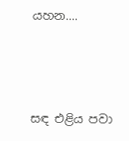යහන....



සඳ එළිය පවා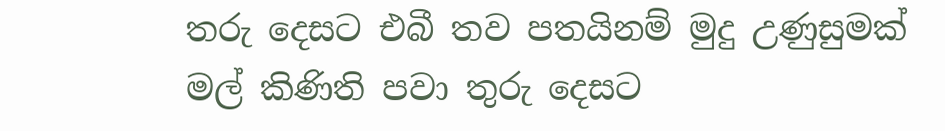තරු දෙසට එබී තව පතයිනම් මුදු උණුසුමක්
මල් කිණිති පවා තුරු දෙසට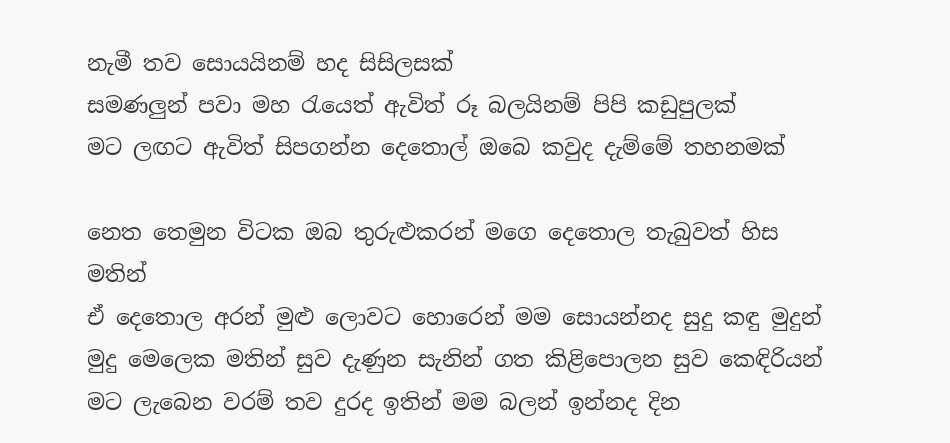නැමී තව සොයයිනම් හද සිසිලසක්
සමණලුන් පවා මහ රැයෙත් ඇවිත් රූ බලයිනම් පිපි කඩුපුලක්
මට ලඟට ඇවිත් සිපගන්න දෙතොල් ඔබෙ කවුද දැම්මේ තහනමක්

නෙත තෙමුන විටක ඔබ තුරුළුකරන් මගෙ දෙතොල තැබුවත් හිස මතින්
ඒ දෙතොල අරන් මුළු ලොවට හොරෙන් මම සොයන්නද සුදු කඳු මුදුන්
මුදු මෙලෙක මතින් සුව දැණුන සැනින් ගත කිළිපොලන සුව කෙඳිරියන්
මට ලැබෙන වරම් තව දුරද ඉතින් මම බලන් ඉන්නද දින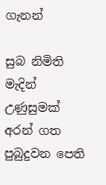ගැනන්

සුබ නිමිති මැදින් උණුසුමක් අරන් ගත පුබුදුවන පෙති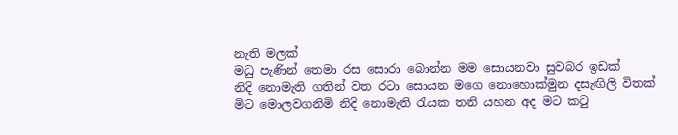නැති මලක්
මධු පැණින් තෙමා රස සොරා බොන්න මම සොයනවා සුවබර ඉඩක්
නිදි නොමැති ගතින් වත රටා සොයන මගෙ නොහොක්මුන දසැඟිලි විතක්
මිට මොලවගනිමි නිදි නොමැති රැයක තනි යහන අද මට කටු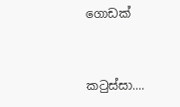ගොඩක්


කටුස්සා....